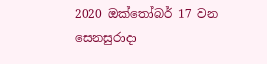2020 ඔක්තෝබර් 17 වන සෙනසුරාදා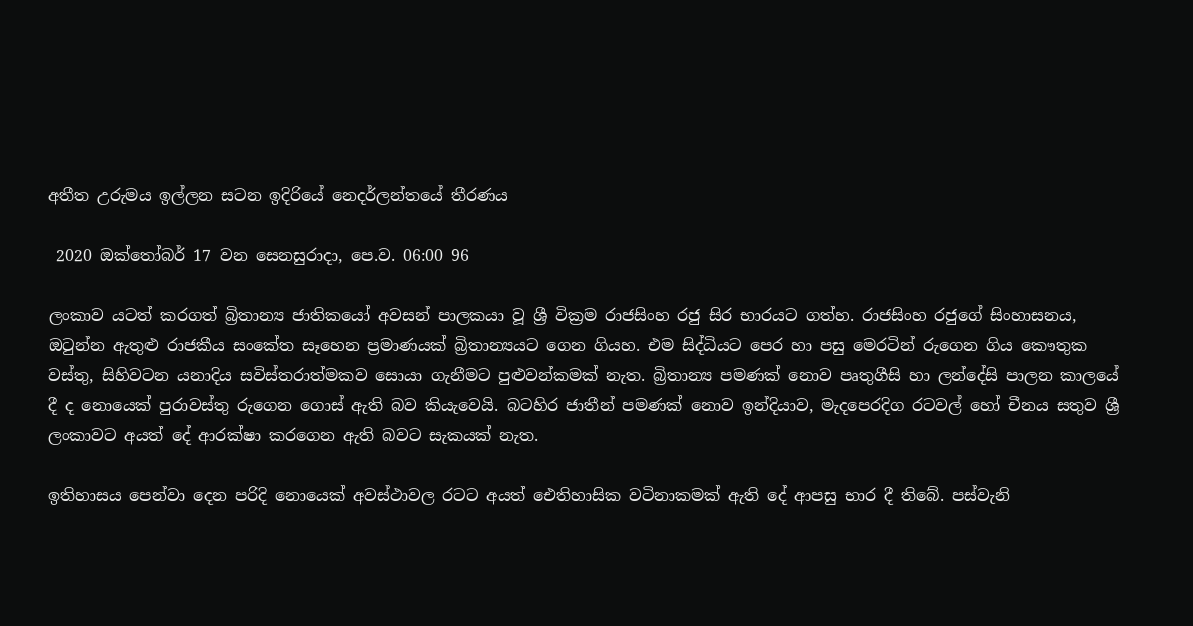අතීත උරුමය ඉල්ලන සටන ඉදිරියේ නෙදර්ලන්තයේ තීරණය

 2020 ඔක්තෝබර් 17 වන සෙනසුරාදා, පෙ.ව. 06:00 96

ලංකාව යටත් කරගත් බ්‍රිතාන්‍ය ජාතිකයෝ අවසන් පාලකයා වූ ශ්‍රී වික්‍රම රාජසිංහ රජු සිර භාරයට ගත්හ. රාජසිංහ රජුගේ සිංහාසනය, ඔටුන්න ඇතුළු රාජකීය සංකේත සෑහෙන ප්‍රමාණයක් බ්‍රිතාන්‍යයට ගෙන ගියහ. එම සිද්ධියට පෙර හා පසු මෙරටින් රුගෙන ගිය කෞතුක වස්තු, සිහිවටන යනාදිය සවිස්තරාත්මකව සොයා ගැනීමට පුළුවන්කමක් නැත. බ්‍රිතාන්‍ය පමණක් නොව පෘතුගීසි හා ලන්දේසි පාලන කාලයේ දී ද නොයෙක් පුරාවස්තු රුගෙන ගොස් ඇති බව කියැවෙයි. බටහිර ජාතීන් පමණක් නොව ඉන්දියාව, මැදපෙරදිග රටවල් හෝ චීනය සතුව ශ්‍රී ලංකාවට අයත් දේ ආරක්ෂා කරගෙන ඇති බවට සැකයක් නැත.

ඉතිහාසය පෙන්වා දෙන පරිදි නොයෙක් අවස්ථාවල රටට අයත් ඓතිහාසික වටිනාකමක් ඇති දේ ආපසු භාර දී තිබේ. පස්වැනි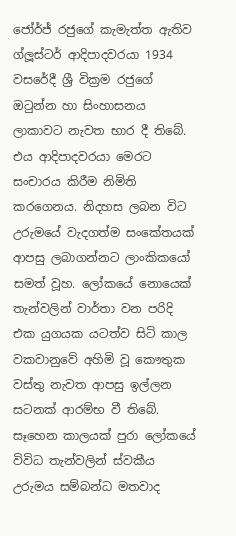ජෝර්ජ් රජුගේ කැමැත්ත ඇතිව ග්ලූස්ටර් ආදිපාදවරයා 1934 වසරේදී ශ්‍රී වික්‍රම රජුගේ ඔටුන්න හා සිංහාසනය ලාකාවට නැවත භාර දී තිබේ. එය ආදිපාදවරයා මෙරට සංචාරය කිරීම නිමිති කරගෙනය. නිදහස ලබන විට උරුමයේ වැදගත්ම සංකේතයක් ආපසු ලබාගන්නට ලාංකිකයෝ සමත් වූහ. ලෝකයේ නොයෙක් තැන්වලින් වාර්තා වන පරිදි එක යුගයක යටත්ව සිටි කාල වකවානුවේ අහිමි වූ කෞතුක වස්තු නැවත ආපසු ඉල්ලන සටනක් ආරම්භ වී තිබේ. සෑහෙන කාලයක් පුරා ලෝකයේ විවිධ තැන්වලින් ස්වකීය උරුමය සම්බන්ධ මතවාද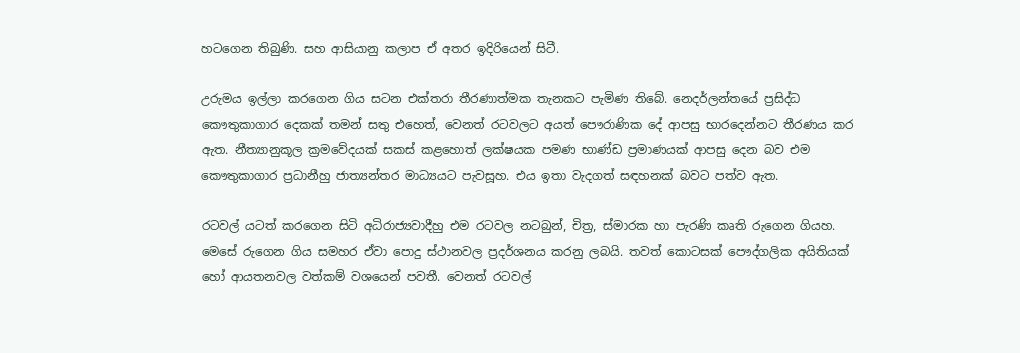හටගෙන තිබුණි. සහ ආසියානු කලාප ඒ අතර ඉදිරියෙන් සිටී.

උරුමය ඉල්ලා කරගෙන ගිය සටන එක්තරා තීරණාත්මක තැනකට පැමිණ තිබේ. නෙදර්ලන්තයේ ප්‍රසිද්ධ කෞතුකාගාර දෙකක් තමන් සතු එහෙත්, වෙනත් රටවලට අයත් පෞරාණික දේ ආපසු භාරදෙන්නට තීරණය කර ඇත. නීත්‍යානුකූල ක්‍රමවේදයක් සකස් කළහොත් ලක්ෂයක පමණ භාණ්ඩ ප්‍රමාණයක් ආපසු දෙන බව එම කෞතුකාගාර ප්‍රධානීහු ජාත්‍යන්තර මාධ්‍යයට පැවසූහ. එය ඉතා වැදගත් සඳහනක් බවට පත්ව ඇත.

රටවල් යටත් කරගෙන සිටි අධිරාජ්‍යවාදීහු එම රටවල නටබුන්, චිත්‍ර, ස්මාරක හා පැරණි කෘති රුගෙන ගියහ. මෙසේ රුගෙන ගිය සමහර ඒවා පොදු ස්ථානවල ප්‍රදර්ශනය කරනු ලබයි. තවත් කොටසක් පෞද්ගලික අයිතියක් හෝ ආයතනවල වත්කම් වශයෙන් පවතී. වෙනත් රටවල්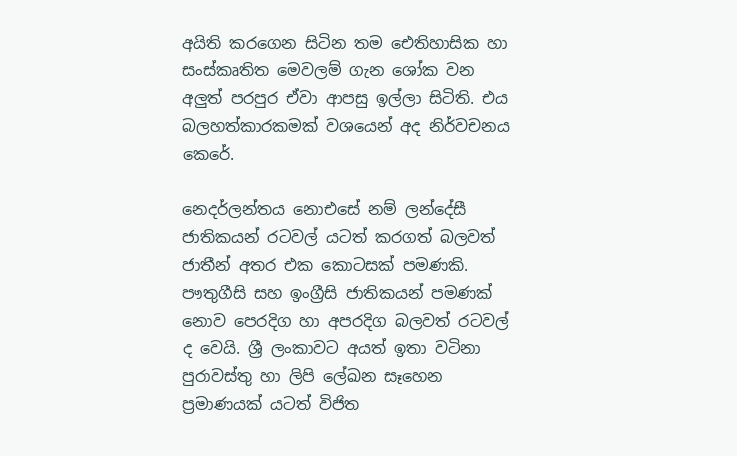අයිති කරගෙන සිටින තම ඓතිහාසික හා සංස්කෘතිත මෙවලම් ගැන ශෝක වන අලුත් පරපුර ඒවා ආපසු ඉල්ලා සිටිති. එය බලහත්කාරකමක් වශයෙන් අද නිර්වචනය කෙරේ.

නෙදර්ලන්තය නොඑසේ නම් ලන්දේසී ජාතිකයන් රටවල් යටත් කරගත් බලවත් ජාතීන් අතර එක කොටසක් පමණකි. පෟතුගීසි සහ ඉංග්‍රීසි ජාතිකයන් පමණක් නොව පෙරදිග හා අපරදිග බලවත් රටවල් ද වෙයි. ශ්‍රී ලංකාවට අයත් ඉතා වටිනා පුරාවස්තු හා ලිපි ලේඛන සෑහෙන ප්‍රමාණයක් යටත් විජිත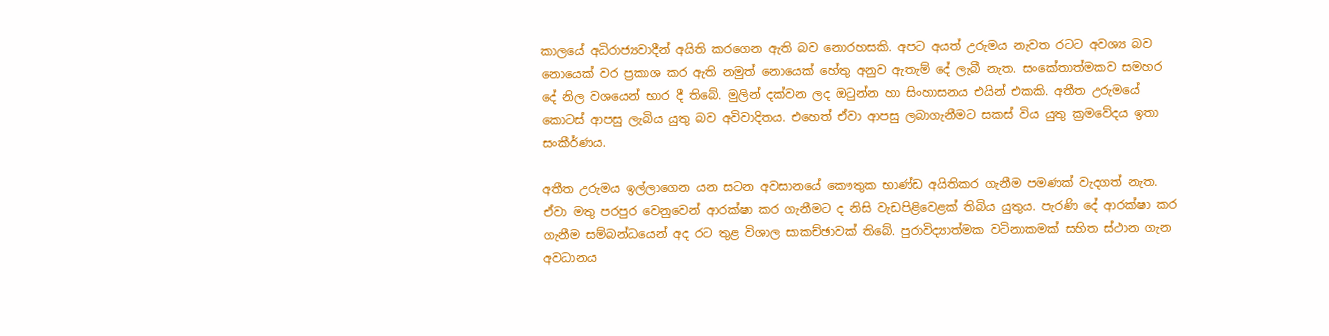කාලයේ අධිරාජ්‍යවාදීන් අයිති කරගෙන ඇති බව නොරහසකි. අපට අයත් උරුමය නැවත රටට අවශ්‍ය බව නොයෙක් වර ප්‍රකාශ කර ඇති නමුත් නොයෙක් හේතු අනුව ඇතැම් දේ ලැබී නැත. සංකේතාත්මකව සමහර දේ නිල වශයෙන් භාර දී තිබේ. මුලින් දක්වන ලද ඔටුන්න හා සිංහාසනය එයින් එකකි. අතීත උරුමයේ කොටස් ආපසු ලැබිය යුතු බව අවිවාදිතය. එහෙත් ඒවා ආපසු ලබාගැනීමට සකස් විය යුතු ක්‍රමවේදය ඉතා සංකීර්ණය.

අතීත උරුමය ඉල්ලාගෙන යන සටන අවසානයේ කෞතුක භාණ්ඩ අයිතිකර ගැනීම පමණක් වැදගත් නැත. ඒවා මතු පරපුර වෙනුවෙන් ආරක්ෂා කර ගැනීමට ද නිසි වැඩපිළිවෙළක් තිබිය යුතුය. පැරණි දේ ආරක්ෂා කර ගැනීම සම්බන්ධයෙන් අද රට තුළ විශාල සාකච්ඡාවක් තිබේ. පුරාවිද්‍යාත්මක වටිනාකමක් සහිත ස්ථාන ගැන අවධානය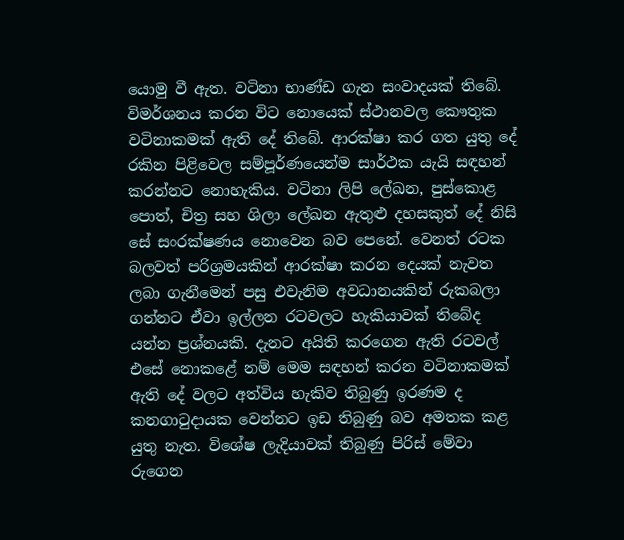යොමු වී ඇත. වටිනා භාණ්ඩ ගැන සංවාදයක් තිබේ. විමර්ශනය කරන විට නොයෙක් ස්ථානවල කෞතුක වටිනාකමක් ඇති දේ තිබේ. ආරක්ෂා කර ගත යුතු දේ රකින පිළිවෙල සම්පූර්ණයෙන්ම සාර්ථක යැයි සඳහන් කරන්නට නොහැකිය. වටිනා ලිපි ලේඛන, පුස්කොළ පොත්, චිත්‍ර සහ ශිලා ලේඛන ඇතුළු දහසකුත් දේ නිසි සේ සංරක්ෂණය නොවෙන බව පෙනේ. වෙනත් රටක බලවත් පරිශ්‍රමයකින් ආරක්ෂා කරන දෙයක් නැවත ලබා ගැනීමෙන් පසු එවැනිම අවධානයකින් රුකබලා ගන්නට ඒවා ඉල්ලන රටවලට හැකියාවක් තිබේද යන්න ප්‍රශ්නයකි. දැනට අයිති කරගෙන ඇති රටවල් එසේ නොකළේ නම් මෙම සඳහන් කරන වටිනාකමක් ඇති දේ වලට අත්විය හැකිව තිබුණු ඉරණම ද කනගාටුදායක වෙන්නට ඉඩ තිබුණු බව අමතක කළ යුතු නැත. විශේෂ ලැදියාවක් තිබුණු පිරිස් මේවා රුගෙන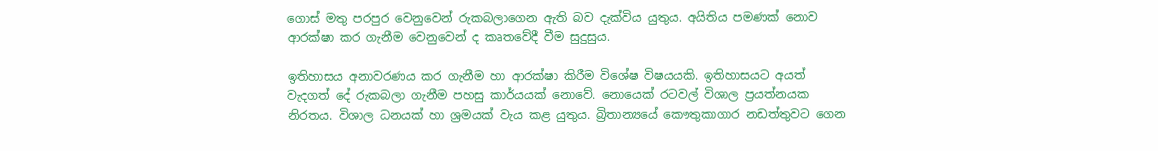ගොස් මතු පරපුර වෙනුවෙන් රුකබලාගෙන ඇති බව දැක්විය යුතුය. අයිතිය පමණක් නොව ආරක්ෂා කර ගැනීම වෙනුවෙන් ද කෘතවේදී වීම සුදුසුය.

ඉතිහාසය අනාවරණය කර ගැනීම හා ආරක්ෂා කිරීම විශේෂ විෂයයකි. ඉතිහාසයට අයත් වැදගත් දේ රුකබලා ගැනීම පහසු කාර්යයක් නොවේ. නොයෙක් රටවල් විශාල ප්‍රයත්නයක නිරතය. විශාල ධනයක් හා ශ්‍රමයක් වැය කළ යුතුය. බ්‍රිතාන්‍යයේ කෞතුකාගාර නඩත්තුවට ගෙන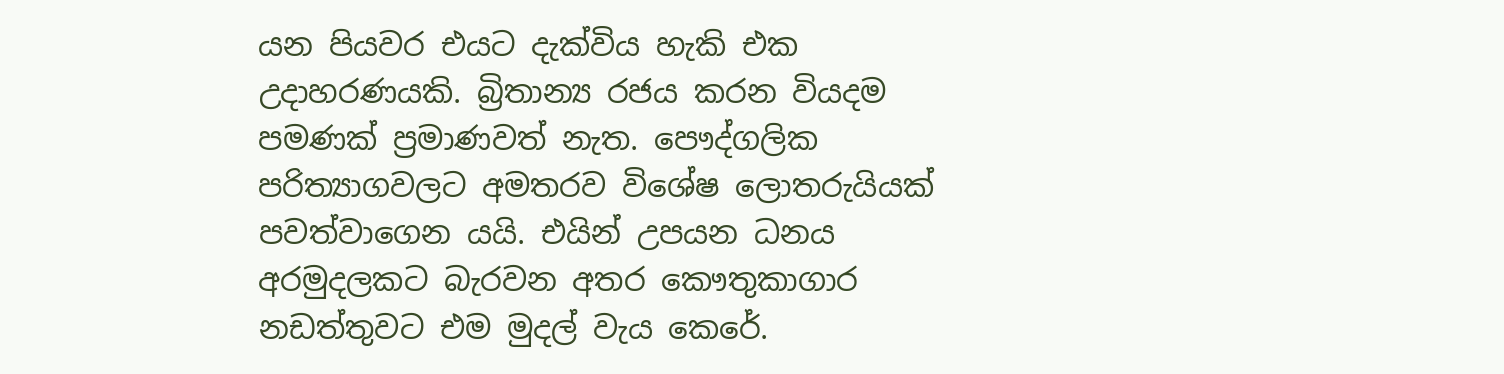යන පියවර එයට දැක්විය හැකි එක උදාහරණයකි. බ්‍රිතාන්‍ය රජය කරන වියදම පමණක් ප්‍රමාණවත් නැත. පෞද්ගලික පරිත්‍යාගවලට අමතරව විශේෂ ලොතරුයියක් පවත්වාගෙන යයි. එයින් උපයන ධනය අරමුදලකට බැරවන අතර කෞතුකාගාර නඩත්තුවට එම මුදල් වැය කෙරේ.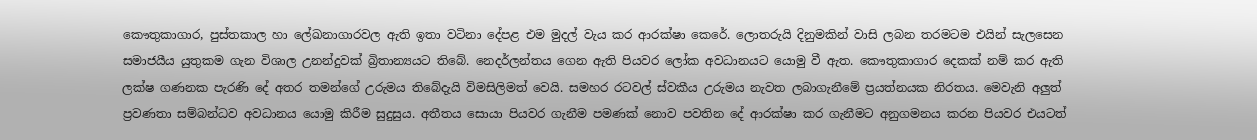කෞතුකාගාර, පුස්තකාල හා ලේඛනාගාරවල ඇති ඉතා වටිනා දේපළ එම මුදල් වැය කර ආරක්ෂා කෙරේ. ලොතරුයි දිනුමකින් වාසි ලබන තරමටම එයින් සැලසෙන සමාජයීය යුතුකම ගැන විශාල උනන්දුවක් බ්‍රිතාන්‍යයට තිබේ. නෙදර්ලන්තය ගෙන ඇති පියවර ලෝක අවධානයට යොමු වී ඇත. කෞතුකාගාර දෙකක් නම් කර ඇති ලක්ෂ ගණනක පැරණි දේ අතර තමන්ගේ උරුමය තිබේදැයි විමසිලිමත් වෙයි. සමහර රටවල් ස්වකීය උරුමය නැවත ලබාගැනීමේ ප්‍රයත්නයක නිරතය. මෙවැනි අලුත් ප්‍රවණතා සම්බන්ධව අවධානය යොමු කිරීම සුදුසුය. අතීතය සොයා පියවර ගැනීම පමණක් නොව පවතින දේ ආරක්ෂා කර ගැනීමට අනුගමනය කරන පියවර එයටත්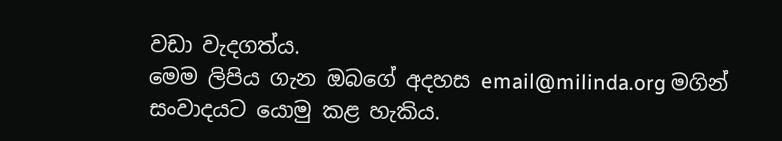වඩා වැදගත්ය.
මෙම ලිපිය ගැන ඔබගේ අදහස email@milinda.org මගින් සංවාදයට යොමු කළ හැකිය.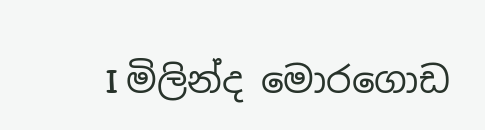I මිලින්ද මොරගොඩ